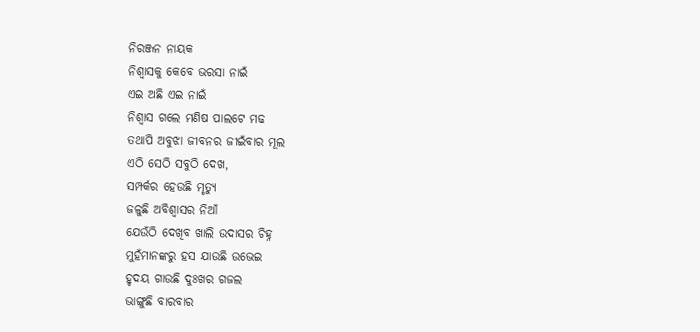ନିରଞ୍ଜନ ନାୟକ
ନିଶ୍ବାସକୁ କେବେ ଭରସା ନାଇଁ
ଏଇ ଅଛି ଏଇ ନାଇଁ
ନିଶ୍ବାସ ଗଲେ ମଣିଷ ପାଲଟେ ମଢ
ତଥାପି ଅବୁଝା ଜୀବନର ଜୀଇଁବାର ମୂଲ
ଏଠି ସେଠି ସବୁଠି ଦେଖ,
ସମ୍ପର୍କର ହେଉଛି ମୃତ୍ଯୁ
ଜଳୁଛି ଅବିଶ୍ବାସର ନିଆଁ
ଯେଉଁଠି ଦେଖିବ ଖାଲି ଉଦାସର ଚିହ୍ନ
ମୁହଁମାନଙ୍କରୁ ହସ ଯାଉଛି ଉଭେଇ
ହୃଦୟ ଗାଉଛି ଦୁଃଖର ଗଜଲ
ଭାଙ୍ଗୁଛି ବାରବାର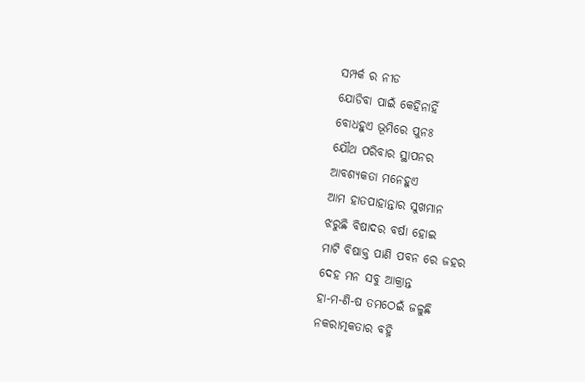ସମ୍ପର୍କ ର ନୀଡ
ଯୋଡିବା ପାଇଁ କେହିନାହିଁ
ବୋଧହୁଏ ଭୂମିରେ ପୁନଃ
ଯୌଥ ପରିବାର ସ୍ଥାପନର
ଆବଶ୍ୟକତା ମନେହୁଏ
ଆମ ହାତପାହାନ୍ତାର ସୁଖମାନ
ଝରୁଛି ବିଷାଦର ବର୍ଷା ହୋଇ
ମାଟି ବିଷାକ୍ତ ପାଣି ପବନ ରେ ଜହର
ଦେହ ମନ ସବୁ ଆକ୍ରାନ୍ତ
ହା-ମ-ଣି-ଷ ତମଠେଇଁ ଜଳୁଛି
ନକରାତ୍ମକତାର ବହ୍ନି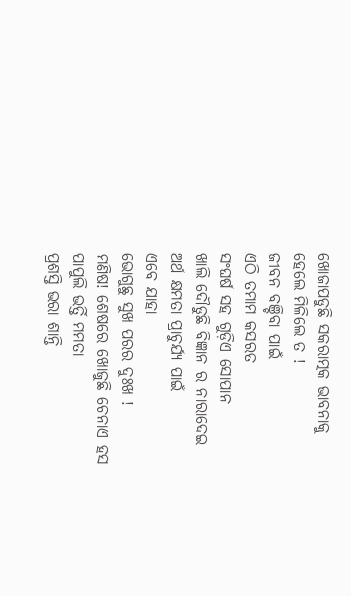ଖୋଜାପଡୁଛି ସକରାତ୍ମକ ଭାବନାକୁ
ହେଲେ ମିଳିଲେ ତ !
ଜୀବନ ବଞ୍ଚିବା ପାଇଁ
ଏଠି ତମାମ କସରତ
ସଂଘର୍ଷ ସହ ଗୁଡ଼ିଏ ସୋପାନ
ଖାଲି ଦୌଡୁଛି ବିଜ୍ଞାନ ର ନାରାଦେଇ
ଅର୍ଥ କ୍ଷମତା ପ୍ରାଚୁର୍ଯ୍ୟ ପାଇଁ
ଏବେ ଯାହା
ଭୋଗୁଛୁ ସୁଖ ପରର ଦୁଃଖ !
ମଣିଷ! ଶେଷରେ ଖୋଜୁଛି ଚେନାଏ ହସ
ପାପୁଲି ଭର୍ତ୍ତି ମମତା
ପ୍ରଶସ୍ତି ଭରା ଶାନ୍ତି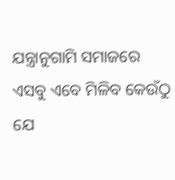ଯନ୍ତ୍ରାନୁଗାମି ସମାଜରେ
ଏସବୁ ଏବେ ମିଳିବ କେଉଁଠୁ ଯେ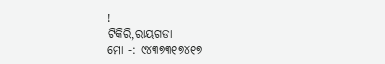!
ଟିକିରି,ରାୟଗଡା
ମୋ -: ୯୪୩୭୩୧୭୪୧୭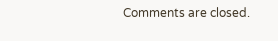Comments are closed.